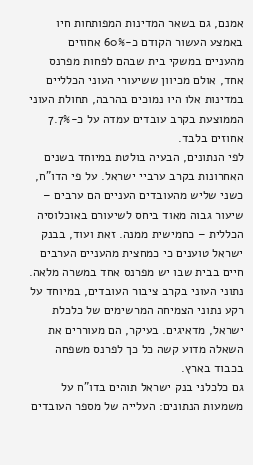אמנם, גם בשאר המדינות המפותחות חיו באמצע העשור הקודם כ-60% אחוזים מהעניים במשקי בית שבהם לפחות מפרנס אחד, אולם מכיוון ששיעורי העוני הכלליים במדינות אלו היו נמוכים בהרבה, תחולת העוני הממוצעת בקרב עובדים עמדה על כ-7.7% אחוזים בלבד.
לפי הנתונים, הבעיה בולטת במיוחד בשנים האחרונות בקרב ערביי ישראל. על פי הדו"ח, כשני שליש מהעובדים העניים הם ערבים – שיעור גבוה מאוד ביחס לשיעורם באוכלוסיה הכללית – כחמישית ממנה. זאת ועוד, בבנק ישראל טוענים כי כמחצית מהעניים הערבים חיים בבית שבו יש מפרנס אחד במשרה מלאה.
נתוני העוני בקרב ציבור העובדים, במיוחד על רקע נתוני הצמיחה המרשימים של כלכלת ישראל, מדאיגים. בעיקר, הם מעוררים את השאלה מדוע קשה כל כך לפרנס משפחה בכבוד בארץ.
גם כלכלני בנק ישראל תוהים בדו"ח על משמעות הנתונים: העלייה של מספר העובדים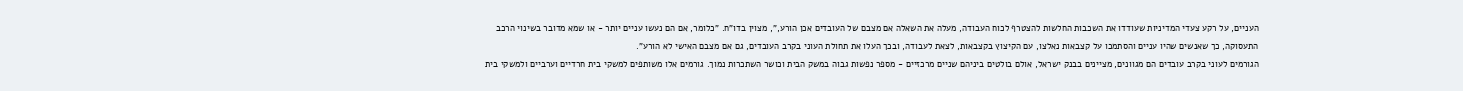העניים, על רקע צעדי המדיניות שעודדו את השכבות החלשות להצטרף לכוח העבודה, מעלה את השאלה אם מצבם של העובדים אכן הורע,", מצוין בדו"ח. "כלומר, אם הם נעשו עניים יותר - או שמא מדובר בשינוי הרכב התעסוקה, כך שאנשים שהיו עניים והסתמכו על קצבאות נאלצו, עם הקיצוץ בקצבאות, לצאת לעבודה, ובכך העלו את תחולת העוני בקרב העובדים, גם אם מצבם האישי לא הורע".
הגורמים לעוני בקרב עובדים הם מגוונים, מציינים בבנק ישראל, אולם בולטים ביניהם שניים מרכזיים - מספר נפשות גבוה במשק הבית וכושר השתכרות נמוך. גורמים אלו משותפים למשקי בית חרדיים וערביים ולמשקי בית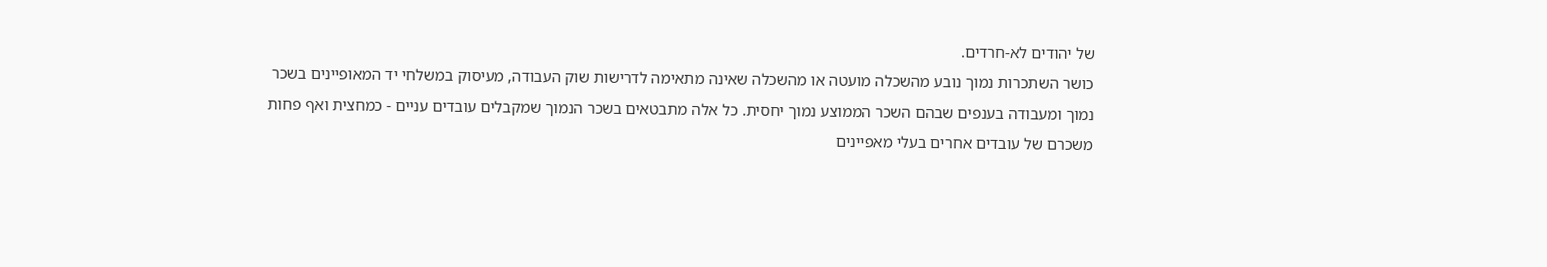של יהודים לא-חרדים.
כושר השתכרות נמוך נובע מהשכלה מועטה או מהשכלה שאינה מתאימה לדרישות שוק העבודה, מעיסוק במשלחי יד המאופיינים בשכר נמוך ומעבודה בענפים שבהם השכר הממוצע נמוך יחסית. כל אלה מתבטאים בשכר הנמוך שמקבלים עובדים עניים - כמחצית ואף פחות משכרם של עובדים אחרים בעלי מאפיינים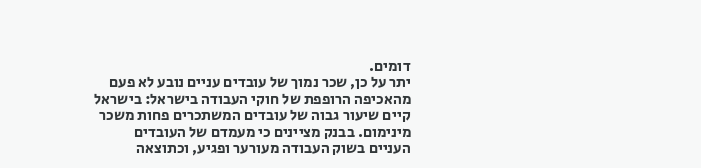דומים.
יתר על כן, שכר נמוך של עובדים עניים נובע לא פעם מהאכיפה הרופפת של חוקי העבודה בישראל: בישראל קיים שיעור גבוה של עובדים המשתכרים פחות משכר מינימום. בבנק מציינים כי מעמדם של העובדים העניים בשוק העבודה מעורער ופגיע, וכתוצאה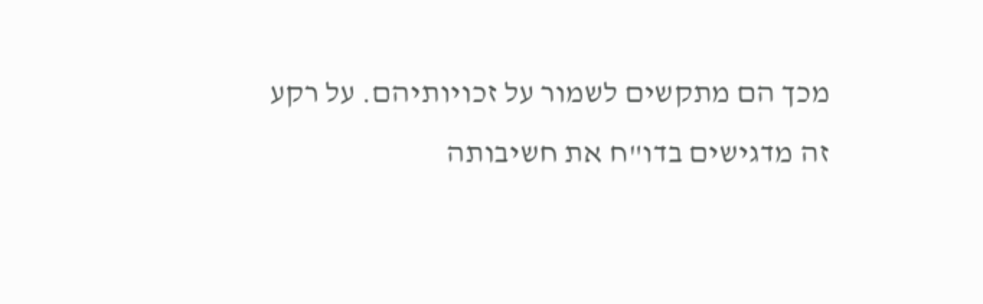מכך הם מתקשים לשמור על זכויותיהם. על רקע זה מדגישים בדו"ח את חשיבותה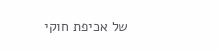של אכיפת חוקי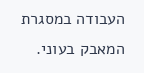העבודה במסגרת המאבק בעוני.